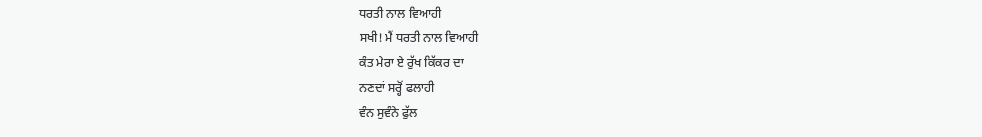ਧਰਤੀ ਨਾਲ ਵਿਆਹੀ
ਸਖੀ! ਮੈਂ ਧਰਤੀ ਨਾਲ ਵਿਆਹੀ
ਕੰਤ ਮੇਰਾ ਏ ਰੁੱਖ ਕਿੱਕਰ ਦਾ
ਨਣਦਾਂ ਸਰ੍ਹੋਂ ਫਲਾਹੀ
ਵੰਨ ਸੁਵੰਨੇ ਫੁੱਲ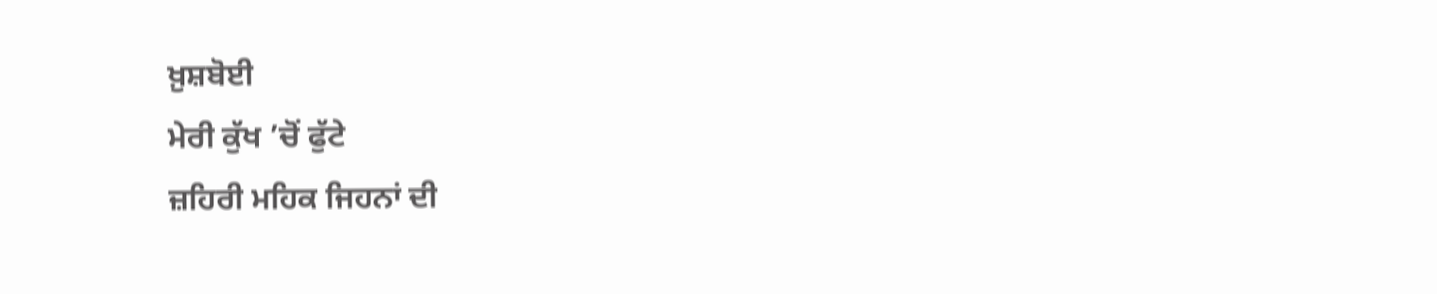ਖ਼ੁਸ਼ਬੋਈ
ਮੇਰੀ ਕੁੱਖ ’ਚੋਂ ਫੁੱਟੇ
ਜ਼ਹਿਰੀ ਮਹਿਕ ਜਿਹਨਾਂ ਦੀ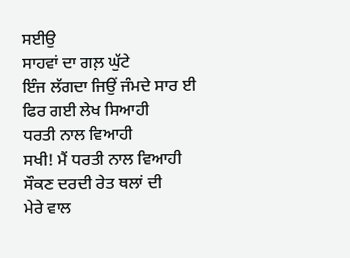ਸਈਉ
ਸਾਹਵਾਂ ਦਾ ਗਲ਼ ਘੁੱਟੇ
ਇੰਜ ਲੱਗਦਾ ਜਿਉਂ ਜੰਮਦੇ ਸਾਰ ਈ
ਫਿਰ ਗਈ ਲੇਖ ਸਿਆਹੀ
ਧਰਤੀ ਨਾਲ ਵਿਆਹੀ
ਸਖੀ! ਮੈਂ ਧਰਤੀ ਨਾਲ ਵਿਆਹੀ
ਸੌਕਣ ਦਰਦੀ ਰੇਤ ਥਲਾਂ ਦੀ
ਮੇਰੇ ਵਾਲ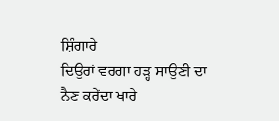ਸ਼ਿੰਗਾਰੇ
ਦਿਉਰਾਂ ਵਰਗਾ ਹੜ੍ਹ ਸਾਉਣੀ ਦਾ
ਨੈਣ ਕਰੇਂਦਾ ਖਾਰੇ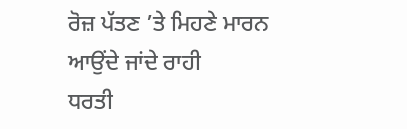ਰੋਜ਼ ਪੱਤਣ ’ਤੇ ਮਿਹਣੇ ਮਾਰਨ
ਆਉਂਦੇ ਜਾਂਦੇ ਰਾਹੀ
ਧਰਤੀ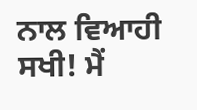ਨਾਲ ਵਿਆਹੀ
ਸਖੀ! ਮੈਂ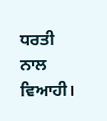ਧਰਤੀ ਨਾਲ ਵਿਆਹੀ।